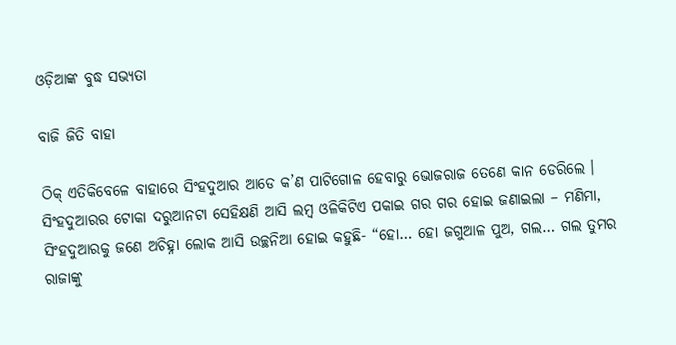ଓଡ଼ିଆଙ୍କ ବୁଦ୍ଧ ସଭ୍ୟତା

ବାଜି ଜିତି ବାହା

ଠିକ୍ ଏତିକିବେଳେ ବାହାରେ ସିଂହଦୁଆର ଆଡେ କ’ଣ ପାଟିଗୋଳ ହେବାରୁ ଭୋଜରାଜ ତେଣେ କାନ ଡେରିଲେ । ସିଂହଦୁଆରର ଟୋକା ଦରୁଆନଟା ସେହିକ୍ଷଣି ଆସି ଲମ୍ବ ଓଳିକିଟିଏ ପକାଇ ଗର ଗର ହୋଇ ଜଣାଇଲା – ମଣିମା, ସିଂହଦୁଆରକୁ ଜଣେ ଅଚିହ୍ନା ଲୋକ ଆସି ଉଚ୍ଛନିଆ ହୋଇ କହୁଛି- “ହୋ… ହୋ ଜଗୁଆଳ ପୁଅ, ଗଲ… ଗଲ ତୁମର ରାଜାଙ୍କୁ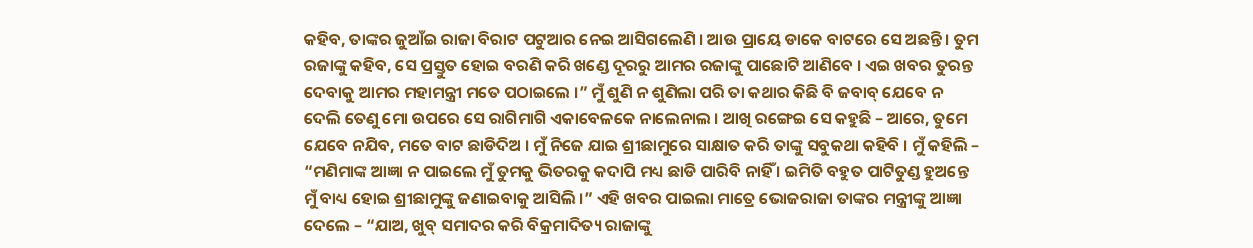କହିବ, ତାଙ୍କର ଜୁଆଁଇ ରାଜା ବିରାଟ ପଟୁଆର ନେଇ ଆସିଗଲେଣି । ଆଉ ପ୍ରାୟେ ଡାକେ ବାଟରେ ସେ ଅଛନ୍ତି । ତୁମ ରଜାଙ୍କୁ କହିବ, ସେ ପ୍ରସ୍ତୁତ ହୋଇ ବରଣି କରି ଖଣ୍ଡେ ଦୂରରୁ ଆମର ରଜାଙ୍କୁ ପାଛୋଟି ଆଣିବେ । ଏଇ ଖବର ତୁରନ୍ତ ଦେବାକୁ ଆମର ମହାମନ୍ତ୍ରୀ ମତେ ପଠାଇଲେ ।” ମୁଁ ଶୁଣି ନ ଶୁଣିଲା ପରି ତା କଥାର କିଛି ବି ଜବାବ୍ ଯେବେ ନ ଦେଲି ତେଣୁ ମୋ ଉପରେ ସେ ରାଗିମାଗି ଏକାବେଳକେ ନାଲେନାଲ । ଆଖି ରଙ୍ଗେଇ ସେ କହୁଛି – ଆରେ, ତୁମେ ଯେବେ ନଯିବ, ମତେ ବାଟ ଛାଡିଦିଅ । ମୁଁ ନିଜେ ଯାଇ ଶ୍ରୀଛାମୁରେ ସାକ୍ଷାତ କରି ତାଙ୍କୁ ସବୁକଥା କହିବି । ମୁଁ କହିଲି – “ମଣିମାଙ୍କ ଆଜ୍ଞା ନ ପାଇଲେ ମୁଁ ତୁମକୁ ଭିତରକୁ କଦାପି ମଧ୍ୟ ଛାଡି ପାରିବି ନାହିଁ । ଇମିତି ବହୁତ ପାଟିତୁଣ୍ଡ ହୁଅନ୍ତେ ମୁଁ ବାଧ୍ୟ ହୋଇ ଶ୍ରୀଛାମୁଙ୍କୁ ଜଣାଇବାକୁ ଆସିଲି ।” ଏହି ଖବର ପାଇଲା ମାତ୍ରେ ଭୋଜରାଜା ତାଙ୍କର ମନ୍ତ୍ରୀଙ୍କୁ ଆଜ୍ଞା ଦେଲେ – “ଯାଅ, ଖୁବ୍ ସମାଦର କରି ବିକ୍ରମାଦିତ୍ୟ ରାଜାଙ୍କୁ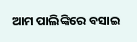ଆମ ପାଲିଙ୍କିରେ ବସାଇ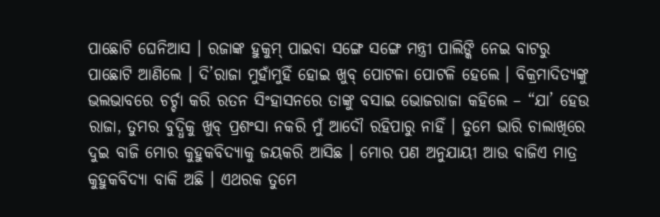ପାଛୋଟି ଘେନିଆସ । ରଜାଙ୍କ ହୁକୁମ୍ ପାଇବା ସଙ୍ଗେ ସଙ୍ଗେ ମନ୍ତ୍ରୀ ପାଲିଙ୍କି ନେଇ ବାଟରୁ ପାଛୋଟି ଆଣିଲେ । ଦି’ରାଜା ମୁହାଁମୁହିଁ ହୋଇ ଖୁବ୍ ପୋଟଳା ପୋଟଳି ହେଲେ । ବିକ୍ରମାଦିତ୍ୟଙ୍କୁ ଭଲଭାବରେ ଚର୍ଚ୍ଚା କରି ରତନ ସିଂହାସନରେ ତାଙ୍କୁ ବସାଇ ଭୋଜରାଜା କହିଲେ – “ଯା’ ହେଉ ରାଜା, ତୁମର ବୁଦ୍ଧିକୁ ଖୁବ୍ ପ୍ରଶଂସା ନକରି ମୁଁ ଆଦୌ ରହିପାରୁ ନାହିଁ । ତୁମେ ଭାରି ଚାଲାଖିରେ ଦୁଇ ବାଜି ମୋର କୁହୁକବିଦ୍ୟାକୁ ଜୟକରି ଆସିଛ । ମୋର ପଣ ଅନୁଯାୟୀ ଆଉ ବାଜିଏ ମାତ୍ର କୁହୁକବିଦ୍ୟା ବାକି ଅଛି । ଏଥରକ ତୁମେ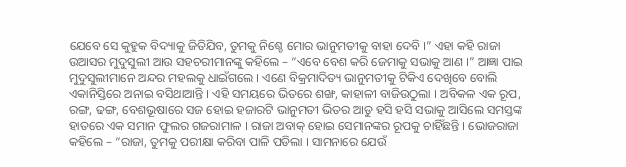ଯେବେ ସେ କୁହୁକ ବିଦ୍ୟାକୁ ଜିତିଯିବ, ତୁମକୁ ନିଶ୍ଚେ ମୋର ଭାନୁମତୀକୁ ବାହା ଦେବି ।” ଏହା କହି ରାଜା ଉଆସର ମୁଦୁସୁଲୀ ଆଉ ସହଚରୀମାନଙ୍କୁ କହିଲେ – “ଏବେ ବେଶ କରି ଜେମାକୁ ସଭାକୁ ଆଣ ।” ଆଜ୍ଞା ପାଇ ମୁଦୁସୁଲୀମାନେ ଅନ୍ଦର ମହଲକୁ ଧାଇଁଗଲେ । ଏଣେ ବିକ୍ରମାଦିତ୍ୟ ଭାନୁମତୀକୁ ଟିକିଏ ଦେଖିବେ ବୋଲି ଏକାନିସ୍ତିରେ ଅନାଇ ବସିଥାଆନ୍ତି । ଏହି ସମୟରେ ଭିତରେ ଶଙ୍ଖ, କାହାଳୀ ବାଜିଉଠୁଲା । ଅବିକଳ ଏକ ରୂପ, ରଙ୍ଗ, ଢଙ୍ଗ, ବେଶଭୂଷାରେ ସଜ ହୋଇ ହଜାରଟି ଭାନୁମତୀ ଭିତର ଆଡୁ ହସି ହସି ସଭାକୁ ଆସିଲେ ସମସ୍ତଙ୍କ ହାତରେ ଏକ ସମାନ ଫୁଲର ଗଜରାମାଳ । ରାଜା ଅବାକ୍ ହୋଇ ସେମାନଙ୍କର ରୂପକୁ ଚାହିଁଛନ୍ତି । ଭୋଜରାଜା କହିଲେ – “ରାଜା, ତୁମକୁ ପରୀକ୍ଷା କରିବା ପାଳି ପଡିଲା । ସାମନାରେ ଯେଉଁ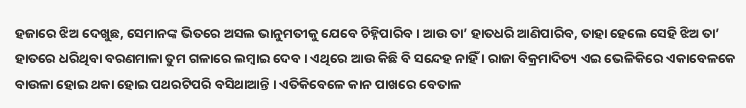ହଜାରେ ଝିଅ ଦେଖୁଛ, ସେମାନଙ୍କ ଭିତରେ ଅସଲ ଭାନୁମତୀକୁ ଯେବେ ଚିହ୍ନିପାରିବ । ଆଉ ତା’ ହାତଧରି ଆଣିପାରିବ, ତାହା ହେଲେ ସେହି ଝିଅ ତା’ ହାତରେ ଧରିଥିବା ବରଣମାଳା ତୁମ ଗଳାରେ ଲମ୍ବାଇ ଦେବ । ଏଥିରେ ଆଉ କିଛି ବି ସନ୍ଦେହ ନାହିଁ । ରାଜା ବିକ୍ରମାଦିତ୍ୟ ଏଇ ଭେଳିକିରେ ଏକାବେଳକେ ବାଉଳା ହୋଇ ଥକା ହୋଇ ପଥରଟିପରି ବସିଥାଆନ୍ତି । ଏତିକିବେଳେ କାନ ପାଖରେ ବେତାଳ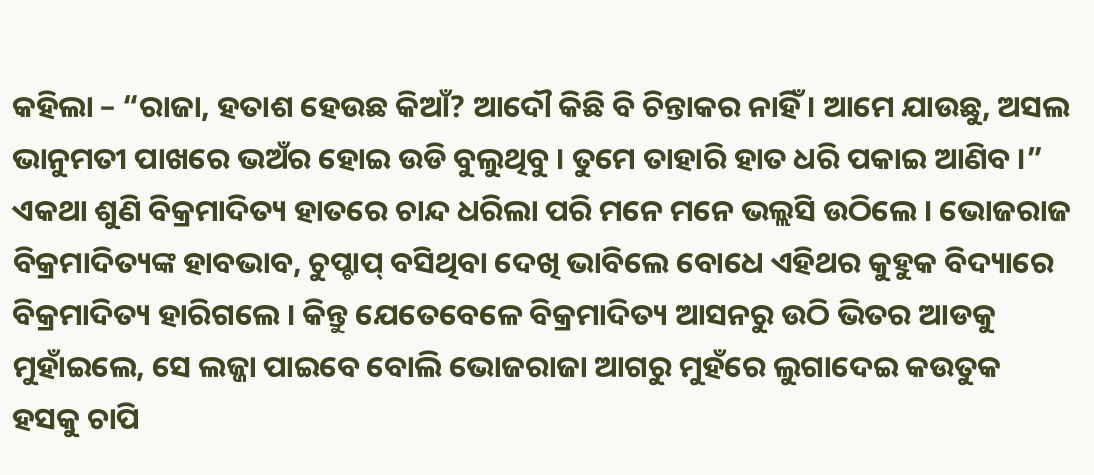କହିଲା – “ରାଜା, ହତାଶ ହେଉଛ କିଆଁ? ଆଦୌ କିଛି ବି ଚିନ୍ତାକର ନାହିଁ । ଆମେ ଯାଉଛୁ, ଅସଲ ଭାନୁମତୀ ପାଖରେ ଭଅଁର ହୋଇ ଉଡି ବୁଲୁଥିବୁ । ତୁମେ ତାହାରି ହାତ ଧରି ପକାଇ ଆଣିବ ।” ଏକଥା ଶୁଣି ବିକ୍ରମାଦିତ୍ୟ ହାତରେ ଚାନ୍ଦ ଧରିଲା ପରି ମନେ ମନେ ଭଲ୍ଲସି ଉଠିଲେ । ଭୋଜରାଜ ବିକ୍ରମାଦିତ୍ୟଙ୍କ ହାବଭାବ, ଚୁପ୍ଚାପ୍ ବସିଥିବା ଦେଖି ଭାବିଲେ ବୋଧେ ଏହିଥର କୁହୁକ ବିଦ୍ୟାରେ ବିକ୍ରମାଦିତ୍ୟ ହାରିଗଲେ । କିନ୍ତୁ ଯେତେବେଳେ ବିକ୍ରମାଦିତ୍ୟ ଆସନରୁ ଉଠି ଭିତର ଆଡକୁ ମୁହାଁଇଲେ, ସେ ଲଜ୍ଜା ପାଇବେ ବୋଲି ଭୋଜରାଜା ଆଗରୁ ମୁହଁରେ ଲୁଗାଦେଇ କଉତୁକ ହସକୁ ଚାପି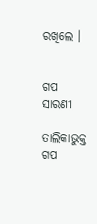ରଖିଲେ ।


ଗପ ସାରଣୀ

ତାଲିକାଭୁକ୍ତ ଗପ